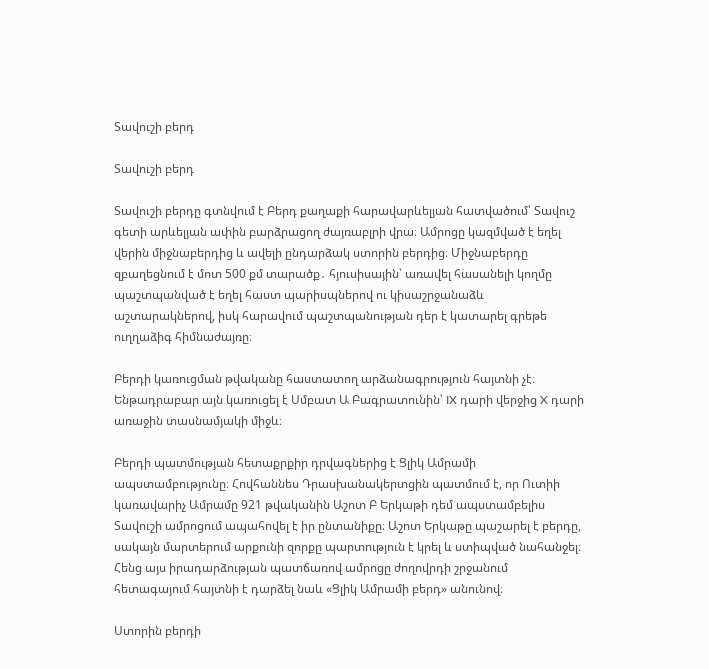Տավուշի բերդ

Տավուշի բերդ

Տավուշի բերդը գտնվում է Բերդ քաղաքի հարավարևելյան հատվածում՝ Տավուշ գետի արևելյան ափին բարձրացող ժայռաբլրի վրա։ Ամրոցը կազմված է եղել վերին միջնաբերդից և ավելի ընդարձակ ստորին բերդից։ Միջնաբերդը զբաղեցնում է մոտ 500 քմ տարածք․ հյուսիսային՝ առավել հասանելի կողմը պաշտպանված է եղել հաստ պարիսպներով ու կիսաշրջանաձև աշտարակներով, իսկ հարավում պաշտպանության դեր է կատարել գրեթե ուղղաձիգ հիմնաժայռը։

Բերդի կառուցման թվականը հաստատող արձանագրություն հայտնի չէ։ Ենթադրաբար այն կառուցել է Սմբատ Ա Բագրատունին՝ IX դարի վերջից X դարի առաջին տասնամյակի միջև։

Բերդի պատմության հետաքրքիր դրվագներից է Ցլիկ Ամրամի ապստամբությունը։ Հովհաննես Դրասխանակերտցին պատմում է, որ Ուտիի կառավարիչ Ամրամը 921 թվականին Աշոտ Բ Երկաթի դեմ ապստամբելիս Տավուշի ամրոցում ապահովել է իր ընտանիքը։ Աշոտ Երկաթը պաշարել է բերդը, սակայն մարտերում արքունի զորքը պարտություն է կրել և ստիպված նահանջել։ Հենց այս իրադարձության պատճառով ամրոցը ժողովրդի շրջանում հետագայում հայտնի է դարձել նաև «Ցլիկ Ամրամի բերդ» անունով։

Ստորին բերդի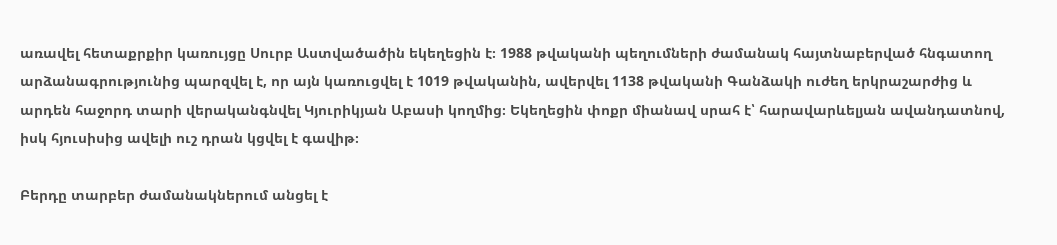առավել հետաքրքիր կառույցը Սուրբ Աստվածածին եկեղեցին է։ 1988 թվականի պեղումների ժամանակ հայտնաբերված հնգատող արձանագրությունից պարզվել է, որ այն կառուցվել է 1019 թվականին, ավերվել 1138 թվականի Գանձակի ուժեղ երկրաշարժից և արդեն հաջորդ տարի վերականգնվել Կյուրիկյան Աբասի կողմից։ Եկեղեցին փոքր միանավ սրահ է՝ հարավարևելյան ավանդատնով, իսկ հյուսիսից ավելի ուշ դրան կցվել է գավիթ։

Բերդը տարբեր ժամանակներում անցել է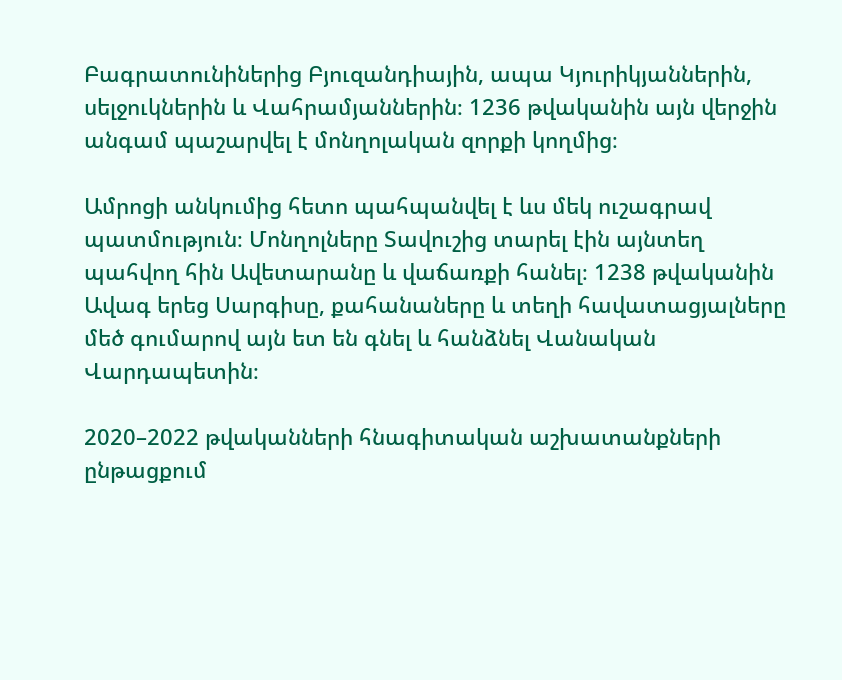Բագրատունիներից Բյուզանդիային, ապա Կյուրիկյաններին, սելջուկներին և Վահրամյաններին։ 1236 թվականին այն վերջին անգամ պաշարվել է մոնղոլական զորքի կողմից։

Ամրոցի անկումից հետո պահպանվել է ևս մեկ ուշագրավ պատմություն։ Մոնղոլները Տավուշից տարել էին այնտեղ պահվող հին Ավետարանը և վաճառքի հանել։ 1238 թվականին Ավագ երեց Սարգիսը, քահանաները և տեղի հավատացյալները մեծ գումարով այն ետ են գնել և հանձնել Վանական Վարդապետին։

2020–2022 թվականների հնագիտական աշխատանքների ընթացքում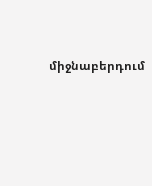միջնաբերդում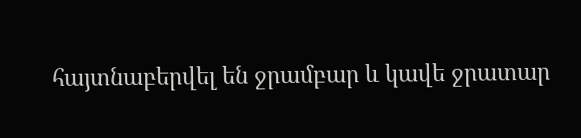հայտնաբերվել են ջրամբար և կավե ջրատար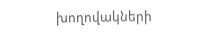խողովակների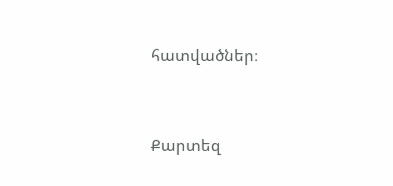հատվածներ։


Քարտեզ